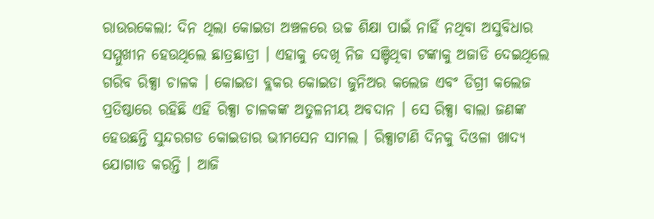ରାଉରକେଲା: ଦିନ ଥିଲା କୋଇଡା ଅଞ୍ଚଳରେ ଉଚ୍ଚ ଶିକ୍ଷା ପାଇଁ ନାହିଁ ନଥିବା ଅସୁବିଧାର ସମ୍ମୁଖୀନ ହେଉଥିଲେ ଛାତ୍ରଛାତ୍ରୀ । ଏହାକୁ ଦେଖି ନିଜ ସଞ୍ଚିଥିବା ଟଙ୍କାକୁ ଅଜାଡି ଦେଇଥିଲେ ଗରିବ ରିକ୍ସା ଚାଳକ । କୋଇଡା ବ୍ଲକର କୋଇଡା ଜୁନିଅର କଲେଜ ଏବଂ ଡିଗ୍ରୀ କଲେଜ ପ୍ରତିଷ୍ଠାରେ ରହିଛି ଏହି ରିକ୍ସା ଚାଳକଙ୍କ ଅତୁଳନୀୟ ଅବଦାନ । ସେ ରିକ୍ସା ବାଲା ଜଣଙ୍କ ହେଉଛନ୍ତି ସୁନ୍ଦରଗଡ କୋଇଡାର ଭୀମସେନ ସାମଲ । ରିକ୍ସାଟାଣି ଦିନକୁ ଦିଓଳା ଖାଦ୍ୟ ଯୋଗାଡ କରନ୍ତି । ଆଜି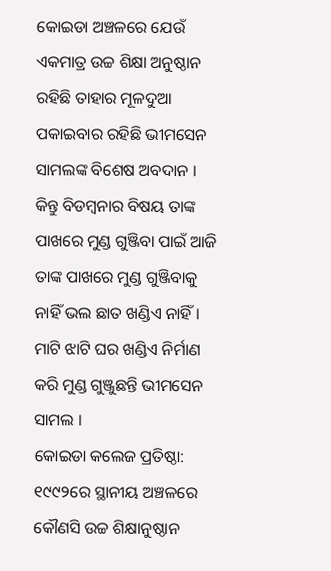କୋଇଡା ଅଞ୍ଚଳରେ ଯେଉଁ ଏକମାତ୍ର ଉଚ୍ଚ ଶିକ୍ଷା ଅନୁଷ୍ଠାନ ରହିଛି ତାହାର ମୂଳଦୁଆ ପକାଇବାର ରହିଛି ଭୀମସେନ ସାମଲଙ୍କ ବିଶେଷ ଅବଦାନ । କିନ୍ତୁ ବିଡମ୍ବନାର ବିଷୟ ତାଙ୍କ ପାଖରେ ମୁଣ୍ଡ ଗୁଞ୍ଜିବା ପାଇଁ ଆଜି ତାଙ୍କ ପାଖରେ ମୁଣ୍ଡ ଗୁଞ୍ଜିବାକୁ ନାହିଁ ଭଲ ଛାତ ଖଣ୍ଡିଏ ନାହିଁ । ମାଟି ଝାଟି ଘର ଖଣ୍ଡିଏ ନିର୍ମାଣ କରି ମୁଣ୍ଡ ଗୁଞ୍ଜୁଛନ୍ତି ଭୀମସେନ ସାମଲ ।
କୋଇଡା କଲେଜ ପ୍ରତିଷ୍ଠା: ୧୯୯୨ରେ ସ୍ଥାନୀୟ ଅଞ୍ଚଳରେ କୌଣସି ଉଚ୍ଚ ଶିକ୍ଷାନୁଷ୍ଠାନ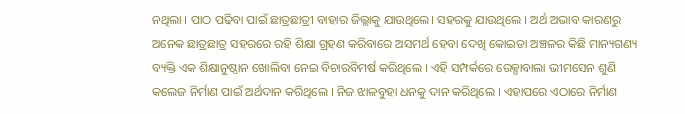ନଥିଲା । ପାଠ ପଢିବା ପାଇଁ ଛାତ୍ରଛାତ୍ରୀ ବାହାର ଜିଲ୍ଲାକୁ ଯାଉଥିଲେ। ସହରକୁ ଯାଉଥିଲେ । ଅର୍ଥ ଅଭାବ କାରଣରୁ ଅନେକ ଛାତ୍ରଛାତ୍ର ସହରରେ ରହି ଶିକ୍ଷା ଗ୍ରହଣ କରିବାରେ ଅସମର୍ଥ ହେବା ଦେଖି କୋଇଡା ଅଞ୍ଚଳର କିଛି ମାନ୍ୟଗଣ୍ୟ ବ୍ୟକ୍ତି ଏକ ଶିକ୍ଷାନୁଷ୍ଠାନ ଖୋଲିବା ନେଇ ବିଚାରବିମର୍ଷ କରିଥିଲେ । ଏହି ସମ୍ପର୍କରେ ରେକ୍ସାବାଲା ଭୀମସେନ ଶୁଣି କଲେଜ ନିର୍ମାଣ ପାଇଁ ଅର୍ଥଦାନ କରିଥିଲେ । ନିଜ ଝାଳବୁହା ଧନକୁ ଦାନ କରିଥିଲେ । ଏହାପରେ ଏଠାରେ ନିର୍ମାଣ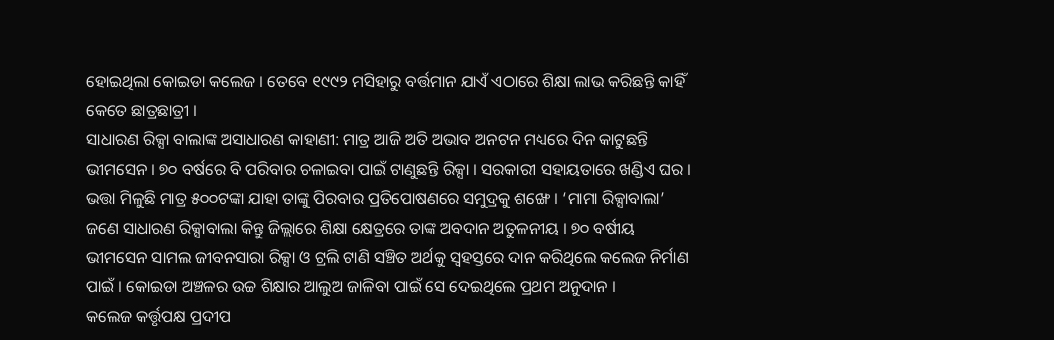ହୋଇଥିଲା କୋଇଡା କଲେଜ । ତେବେ ୧୯୯୨ ମସିହାରୁ ବର୍ତ୍ତମାନ ଯାଏଁ ଏଠାରେ ଶିକ୍ଷା ଲାଭ କରିଛନ୍ତି କାହିଁ କେତେ ଛାତ୍ରଛାତ୍ରୀ ।
ସାଧାରଣ ରିକ୍ସା ବାଲାଙ୍କ ଅସାଧାରଣ କାହାଣୀ: ମାତ୍ର ଆଜି ଅତି ଅଭାବ ଅନଟନ ମଧ୍ୟରେ ଦିନ କାଟୁଛନ୍ତି ଭୀମସେନ । ୭୦ ବର୍ଷରେ ବି ପରିବାର ଚଳାଇବା ପାଇଁ ଟାଣୁଛନ୍ତି ରିକ୍ସା । ସରକାରୀ ସହାୟତାରେ ଖଣ୍ଡିଏ ଘର । ଭତ୍ତା ମିଳୁଛି ମାତ୍ର ୫୦୦ଟଙ୍କା ଯାହା ତାଙ୍କୁ ପିରବାର ପ୍ରତିପୋଷଣରେ ସମୁଦ୍ରକୁ ଶଙ୍ଖେ । ‘ମାମା ରିକ୍ସାବାଲା’ ଜଣେ ସାଧାରଣ ରିକ୍ସାବାଲା କିନ୍ତୁ ଜିଲ୍ଲାରେ ଶିକ୍ଷା କ୍ଷେତ୍ରରେ ତାଙ୍କ ଅବଦାନ ଅତୁଳନୀୟ । ୭୦ ବର୍ଷୀୟ ଭୀମସେନ ସାମଲ ଜୀବନସାରା ରିକ୍ସା ଓ ଟ୍ରଲି ଟାଣି ସଞ୍ଚିତ ଅର୍ଥକୁ ସ୍ବହସ୍ତରେ ଦାନ କରିଥିଲେ କଲେଜ ନିର୍ମାଣ ପାଇଁ । କୋଇଡା ଅଞ୍ଚଳର ଉଚ୍ଚ ଶିକ୍ଷାର ଆଲୁଅ ଜାଳିବା ପାଇଁ ସେ ଦେଇଥିଲେ ପ୍ରଥମ ଅନୁଦାନ ।
କଲେଜ କର୍ତ୍ତୃପକ୍ଷ ପ୍ରଦୀପ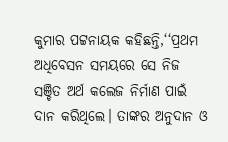କୁମାର ପଟ୍ଟନାୟକ କହିଛନ୍ତି,‘‘ପ୍ରଥମ ଅଧିବେସନ ସମୟରେ ସେ ନିଜ ସଞ୍ଚିତ ଅର୍ଥ କଲେଜ ନିର୍ମାଣ ପାଇଁ ଦାନ କରିଥିଲେ। ତାଙ୍କର ଅନୁଦାନ ଓ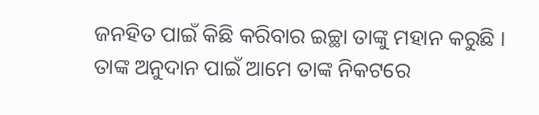ଜନହିତ ପାଇଁ କିଛି କରିବାର ଇଚ୍ଛା ତାଙ୍କୁ ମହାନ କରୁଛି । ତାଙ୍କ ଅନୁଦାନ ପାଇଁ ଆମେ ତାଙ୍କ ନିକଟରେ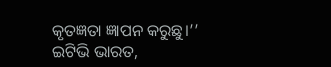କୃତଜ୍ଞତା ଜ୍ଞାପନ କରୁଛୁ।’’
ଇଟିଭି ଭାରତ,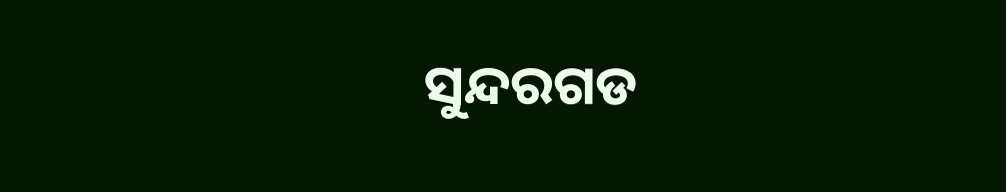ସୁନ୍ଦରଗଡ